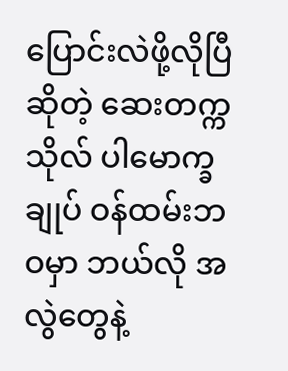ပြောင်းလဲဖို့လိုပြီဆိုတဲ့ ဆေးတက္ကသိုလ် ပါမောက္ခချုပ် ဝန်ထမ်းဘဝမှာ ဘယ်လို အလွဲတွေနဲ့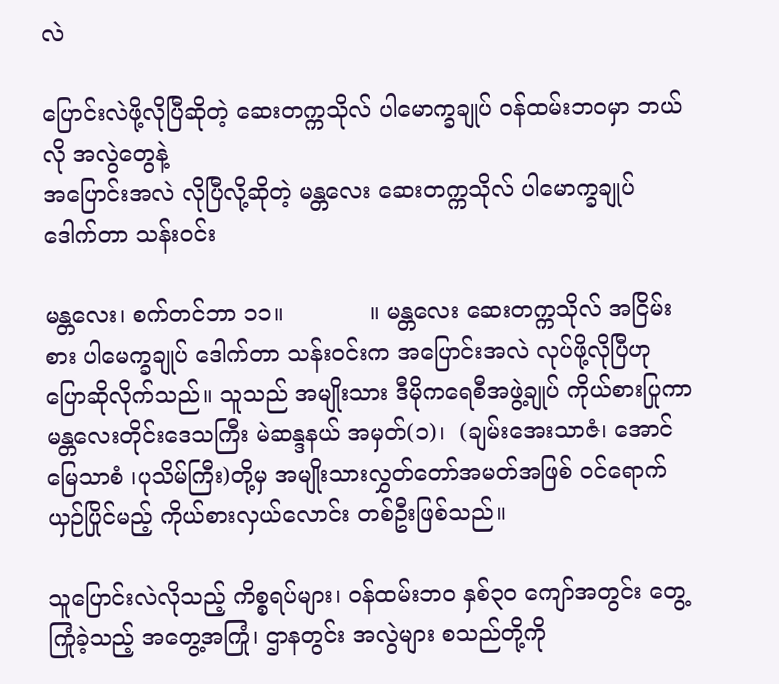လဲ

ပြောင်းလဲဖို့လိုပြီဆိုတဲ့ ဆေးတက္ကသိုလ် ပါမောက္ခချုပ် ဝန်ထမ်းဘဝမှာ ဘယ်လို အလွဲတွေနဲ့
အပြောင်းအလဲ လိုပြီလို့ဆိုတဲ့ မန္တလေး ဆေးတက္ကသိုလ် ပါမောက္ခချုပ် ဒေါက်တာ သန်းဝင်း

မန္တလေး၊ စက်တင်ဘာ ၁၁။            ။ မန္တလေး ဆေးတက္ကသိုလ် အငြိမ်းစား ပါမေက္ခချုပ် ဒေါက်တာ သန်းဝင်းက အပြောင်းအလဲ လုပ်ဖို့လိုပြီဟု ပြောဆိုလိုက်သည်။ သူသည် အမျိုးသား ဒီမိုကရေစီအဖွဲ့ချုပ် ကိုယ်စားပြုကာ မန္တလေးတိုင်းဒေသကြီး မဲဆန္ဒနယ် အမှတ်(၁)၊  (ချမ်းအေးသာဇံ၊ အောင်မြေသာစံ ၊ပုသိမ်ကြီး)တို့မှ အမျိုးသားလွှတ်တော်အမတ်အဖြစ် ဝင်ရောက်ယှဉ်ပြိုင်မည့် ကိုယ်စားလှယ်လောင်း တစ်ဦးဖြစ်သည်။

သူပြောင်းလဲလိုသည့် ကိစ္စရပ်များ၊ ဝန်ထမ်းဘဝ နှစ်၃၀ ကျော်အတွင်း တွေ့ကြုံခဲ့သည့် အတွေ့အကြုံ၊ ဌာနတွင်း အလွဲများ စသည်တို့ကို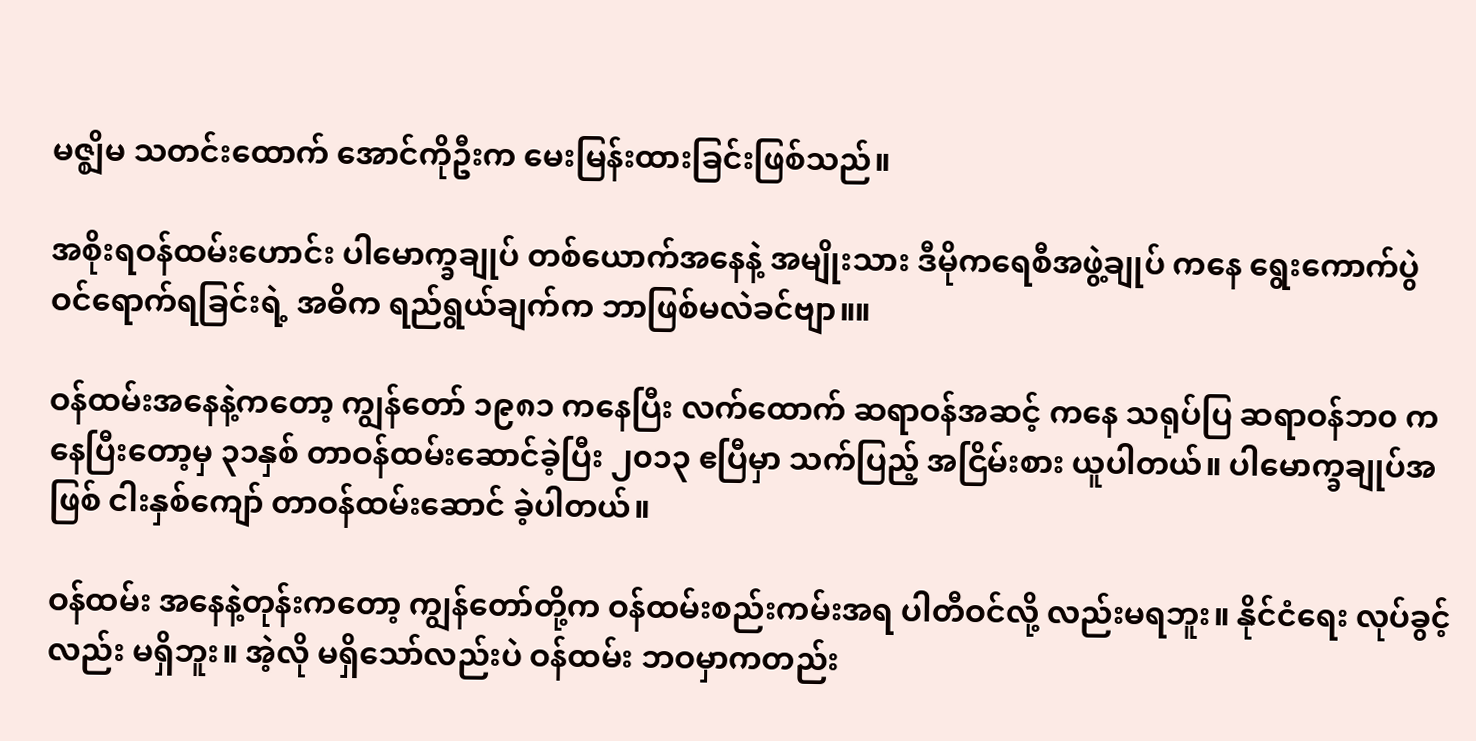မဇ္ဈိမ သတင်းထောက် အောင်ကိုဦးက မေးမြန်းထားခြင်းဖြစ်သည်။

အစိုးရဝန်ထမ်းဟောင်း ပါမောက္ခချုပ် တစ်ယောက်အနေနဲ့ အမျိုးသား ဒီမိုကရေစီအဖွဲ့ချုပ် ကနေ ရွေးကောက်ပွဲ ဝင်ရောက်ရခြင်းရဲ့ အဓိက ရည်ရွယ်ချက်က ဘာဖြစ်မလဲခင်ဗျာ။။

ဝန်ထမ်းအနေနဲ့ကတော့ ကျွန်တော် ၁၉၈၁ ကနေပြီး လက်ထောက် ဆရာဝန်အဆင့် ကနေ သရုပ်ပြ ဆရာဝန်ဘ၀ ကနေပြီးတော့မှ ၃၁နှစ် တာဝန်ထမ်းဆောင်ခဲ့ပြီး ၂၀၁၃ ဧပြီမှာ သက်ပြည့် အငြိမ်းစား ယူပါတယ်။ ပါမောက္ခချုပ်အဖြစ် ငါးနှစ်ကျော် တာဝန်ထမ်းဆောင် ခဲ့ပါတယ်။

ဝန်ထမ်း အနေနဲ့တုန်းကတော့ ကျွန်တော်တို့က ဝန်ထမ်းစည်းကမ်းအရ ပါတီဝင်လို့ လည်းမရဘူး။ နိုင်ငံရေး လုပ်ခွင့်လည်း မရှိဘူး။ အဲ့လို မရှိသော်လည်းပဲ ဝန်ထမ်း ဘဝမှာကတည်း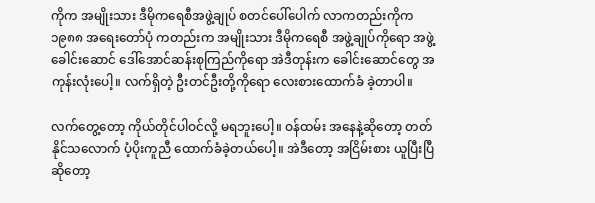ကိုက အမျိုးသား ဒီမိုကရေစီအဖွဲ့ချုပ် စတင်ပေါ်ပေါက် လာကတည်းကိုက ၁၉၈၈ အရေးတော်ပုံ ကတည်းက အမျိုးသား ဒီမိုကရေစီ အဖွဲ့ချုပ်ကိုရော အဖွဲ့ခေါင်းဆောင် ဒေါ်အောင်ဆန်းစုကြည်ကိုရော အဲဒီတုန်းက ခေါင်းဆောင်တွေ အကုန်းလုံးပေါ့။ လက်ရှိတဲ့ ဦးတင်ဦးတို့ကိုရော လေးစားထောက်ခံ ခဲ့တာပါ။

လက်တွေ့တော့ ကိုယ်တိုင်ပါဝင်လို့ မရဘူးပေါ့။ ဝန်ထမ်း အနေနဲ့ဆိုတော့ တတ်နိုင်သလောက် ပံ့ပိုးကူညီ ထောက်ခံခဲ့တယ်ပေါ့။ အဲဒီတော့ အငြိမ်းစား ယူပြီးပြီဆိုတော့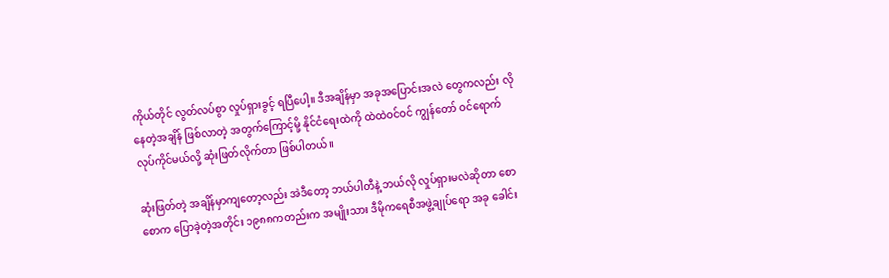ကိုယ်တိုင် လွတ်လပ်စွာ လှုပ်ရှားခွင့် ရပြီပေါ့။ ဒီအချိန်မှာ အခုအပြောင်းအလဲ တွေကလည်း လိုနေတဲ့အချိန် ဖြစ်လာတဲ့ အတွက်ကြောင့်မို့ နိုင်ငံရေးထဲကို ထဲထဲဝင်ဝင် ကျွန်တော် ဝင်ရောက်လုပ်ကိုင်မယ်လို့ ဆုံးဖြတ်လိုက်တာ ဖြစ်ပါတယ်။

ဆုံးဖြတ်တဲ့ အချိန်မှာကျတော့လည်း အဲဒီတော့ ဘယ်ပါတီနဲ့ ဘယ်လို လှုပ်ရှားမလဲဆိုတာ စောစောက ပြောခဲ့တဲ့အတိုင်း ၁၉၈၈ကတည်းက အမျိုးသား ဒီမိုကရေစီအဖွဲ့ချုပ်ရော အခု ခေါင်း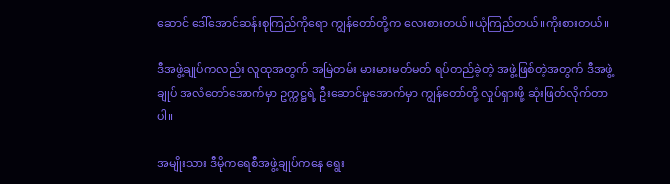ဆောင် ဒေါ်အောင်ဆန်းစုကြည်ကိုရော ကျွန်တော်တို့က လေးစားတယ်။ယုံကြည်တယ်။ကိုးစားတယ်။

ဒီအဖွဲ့ချုပ်ကလည်း လူထုအတွက် အမြဲတမ်း မားမားမတ်မတ် ရပ်တည်ခဲ့တဲ့ အဖွဲ့ဖြစ်တဲ့အတွက် ဒီအဖွဲ့ချုပ် အလံတော်အောက်မှာ ဥက္ကဋ္ဌရဲ့ ဦးဆောင်မှုအောက်မှာ ကျွန်တော်တို့ လှုပ်ရှားဖို့ ဆုံးဖြတ်လိုက်တာပါ။

အမျိုးသား ဒီမိုကရေစီအဖွဲ့ချုပ်ကနေ ရွေး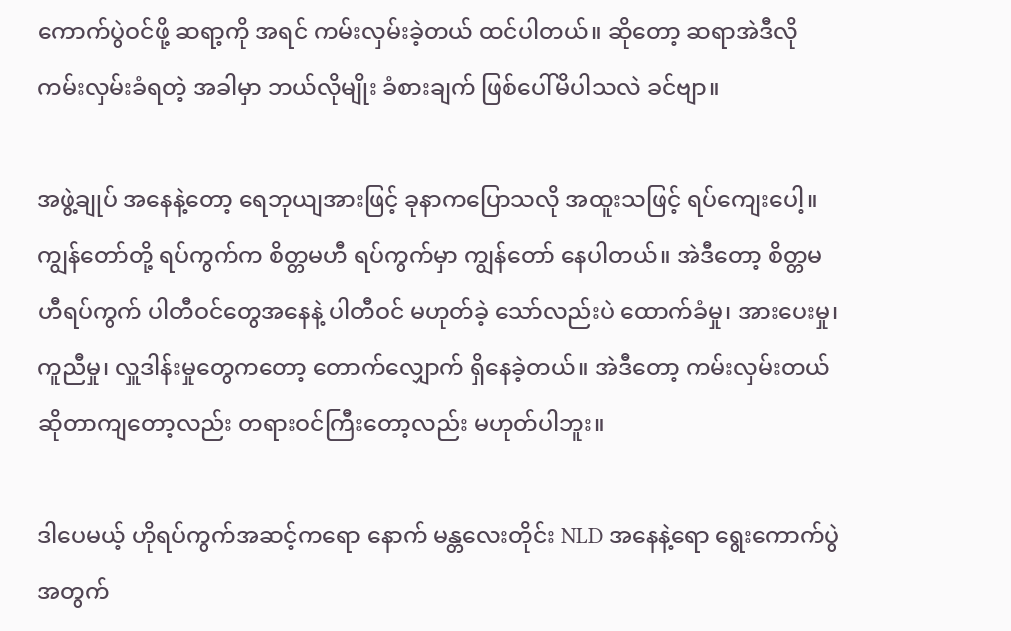ကောက်ပွဲဝင်ဖို့ ဆရာ့ကို အရင် ကမ်းလှမ်းခဲ့တယ် ထင်ပါတယ်။ ဆိုတော့ ဆရာအဲဒီလို ကမ်းလှမ်းခံရတဲ့ အခါမှာ ဘယ်လိုမျိုး ခံစားချက် ဖြစ်ပေါ်မိပါသလဲ ခင်ဗျာ။

အဖွဲ့ချုပ် အနေနဲ့တော့ ရေဘုယျအားဖြင့် ခုနာကပြောသလို အထူးသဖြင့် ရပ်ကျေးပေါ့။ ကျွန်တော်တို့ ရပ်ကွက်က စိတ္တမဟီ ရပ်ကွက်မှာ ကျွန်တော် နေပါတယ်။ အဲဒီတော့ စိတ္တမဟီရပ်ကွက် ပါတီဝင်တွေအနေနဲ့ ပါတီဝင် မဟုတ်ခဲ့ သော်လည်းပဲ ထောက်ခံမှု၊ အားပေးမှု၊ ကူညီမှု၊ လှူဒါန်းမှုတွေကတော့ တောက်လျှောက် ရှိနေခဲ့တယ်။ အဲဒီတော့ ကမ်းလှမ်းတယ် ဆိုတာကျတော့လည်း တရားဝင်ကြီးတော့လည်း မဟုတ်ပါဘူး။

ဒါပေမယ့် ဟိုရပ်ကွက်အဆင့်ကရော နောက် မန္တလေးတိုင်း NLD အနေနဲ့ရော ရွေးကောက်ပွဲအတွက်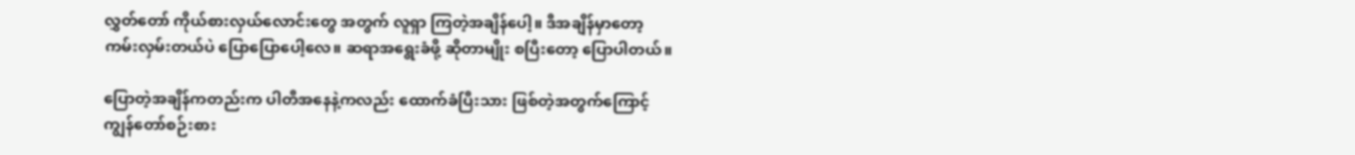လွှတ်တော် ကိုယ်စားလှယ်လောင်းတွေ အတွက် လူရှာ ကြတဲ့အချိန်ပေါ့။ ဒီအချိန်မှာတော့ ကမ်းလှမ်းတယ်ပဲ ပြောပြောပေါ့လေ။ ဆရာအရွေးခံဖို့ ဆိုတာမျိုး စပြီးတော့ ပြောပါတယ်။

ပြောတဲ့အချိန်ကတည်းက ပါတီအနေနဲ့ကလည်း ထောက်ခံပြီးသား ဖြစ်တဲ့အတွက်ကြောင့် ကျွန်တော်စဉ်းစား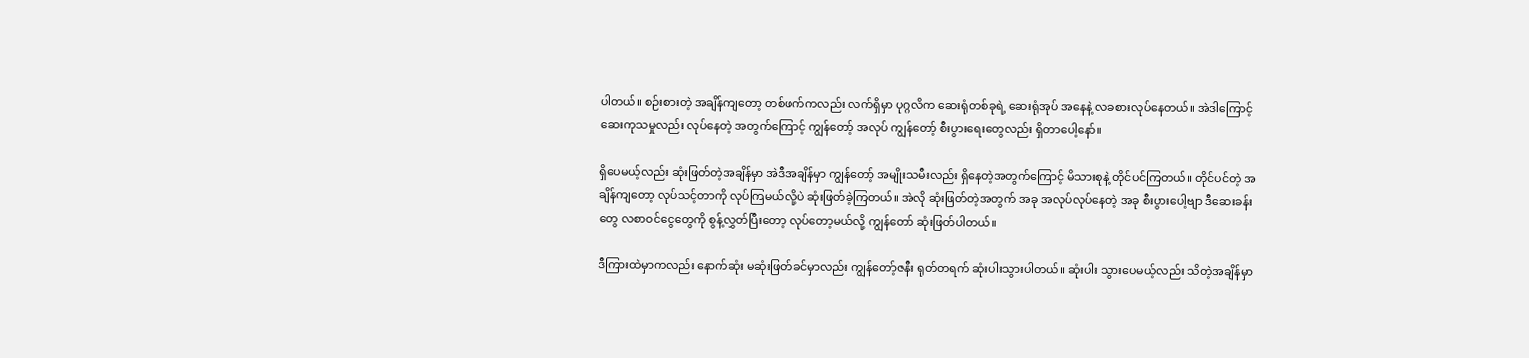ပါတယ်။ စဉ်းစားတဲ့ အချိန်ကျတော့ တစ်ဖက်ကလည်း လက်ရှိမှာ ပုဂ္ဂလိက ဆေးရုံတစ်ခုရဲ့ ဆေးရုံအုပ် အနေနဲ့ လခစားလုပ်နေတယ်။ အဲဒါကြောင့် ဆေးကုသမှုလည်း လုပ်နေတဲ့ အတွက်ကြောင့် ကျွန်တော့် အလုပ် ကျွန်တော့် စီးပွားရေးတွေလည်း ရှိတာပေါ့နော်။

ရှိပေမယ့်လည်း ဆုံးဖြတ်တဲ့အချိန်မှာ အဲဒီအချိန်မှာ ကျွန်တော့် အမျိုးသမီးလည်း ရှိနေတဲ့အတွက်ကြောင့် မိသားစုနဲ့ တိုင်ပင်ကြတယ်။ တိုင်ပင်တဲ့ အချိန်ကျတော့ လုပ်သင့်တာကို လုပ်ကြမယ်လို့ပဲ ဆုံးဖြတ်ခဲ့ကြတယ်။ အဲလို ဆုံးဖြတ်တဲ့အတွက် အခု အလုပ်လုပ်နေတဲ့ အခု စီးပွားပေါ့ဗျာ ဒီဆေးခန်းတွေ လစာဝင်ငွေတွေကို စွန့်လွှတ်ပြီးတော့ လုပ်တော့မယ်လို့ ကျွန်တော် ဆုံးဖြတ်ပါတယ်။

ဒီကြားထဲမှာကလည်း နောက်ဆုံး မဆုံးဖြတ်ခင်မှာလည်း ကျွန်တော့်ဇနီး ရုတ်တရက် ဆုံးပါးသွားပါတယ်။ ဆုံးပါး သွားပေမယ့်လည်း သိတဲ့အချိန်မှာ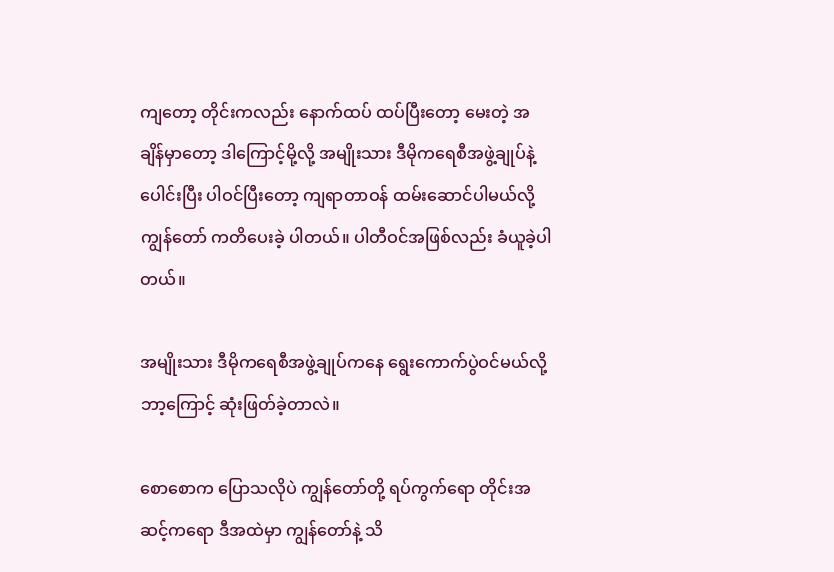ကျတော့ တိုင်းကလည်း နောက်ထပ် ထပ်ပြီးတော့ မေးတဲ့ အချိန်မှာတော့ ဒါကြောင့်မို့လို့ အမျိုးသား ဒီမိုကရေစီအဖွဲ့ချုပ်နဲ့ ပေါင်းပြီး ပါဝင်ပြီးတော့ ကျရာတာဝန် ထမ်းဆောင်ပါမယ်လို့ ကျွန်တော် ကတိပေးခဲ့ ပါတယ်။ ပါတီဝင်အဖြစ်လည်း ခံယူခဲ့ပါတယ်။

အမျိုးသား ဒီမိုကရေစီအဖွဲ့ချုပ်ကနေ ရွေးကောက်ပွဲဝင်မယ်လို့ ဘာ့ကြောင့် ဆုံးဖြတ်ခဲ့တာလဲ။

စောစောက ပြောသလိုပဲ ကျွန်တော်တို့ ရပ်ကွက်ရော တိုင်းအဆင့်ကရော ဒီအထဲမှာ ကျွန်တော်နဲ့ သိ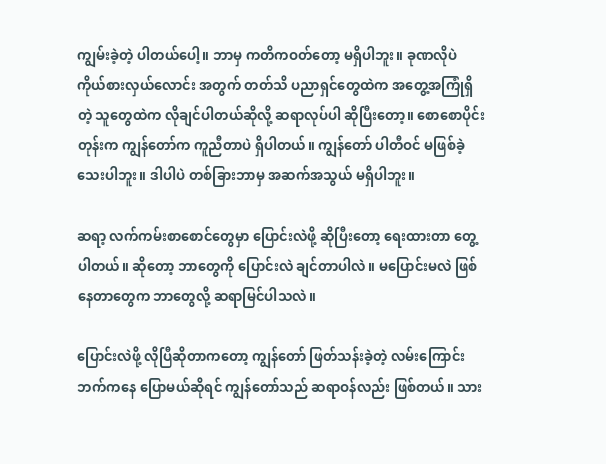ကျွမ်းခဲ့တဲ့ ပါတယ်ပေါ့။ ဘာမှ ကတိကဝတ်တော့ မရှိပါဘူး။ ခုဏလိုပဲ ကိုယ်စားလှယ်လောင်း အတွက် တတ်သိ ပညာရှင်တွေထဲက အတွေ့အကြုံရှိတဲ့ သူတွေထဲက လိုချင်ပါတယ်ဆိုလို့ ဆရာလုပ်ပါ ဆိုပြီးတော့။ စောစောပိုင်းတုန်းက ကျွန်တော်က ကူညီတာပဲ ရှိပါတယ်။ ကျွန်တော် ပါတီဝင် မဖြစ်ခဲ့သေးပါဘူး။ ဒါပါပဲ တစ်ခြားဘာမှ အဆက်အသွယ် မရှိပါဘူး။

ဆရာ့ လက်ကမ်းစာစောင်တွေမှာ ပြောင်းလဲဖို့ ဆိုပြီးတော့ ရေးထားတာ တွေ့ပါတယ်။ ဆိုတော့ ဘာတွေကို ပြောင်းလဲ ချင်တာပါလဲ။ မပြောင်းမလဲ ဖြစ်နေတာတွေက ဘာတွေလို့ ဆရာမြင်ပါသလဲ။

ပြောင်းလဲဖို့ လိုပြီဆိုတာကတော့ ကျွန်တော် ဖြတ်သန်းခဲ့တဲ့ လမ်းကြောင်း ဘက်ကနေ ပြောမယ်ဆိုရင် ကျွန်တော်သည် ဆရာဝန်လည်း ဖြစ်တယ်။ သား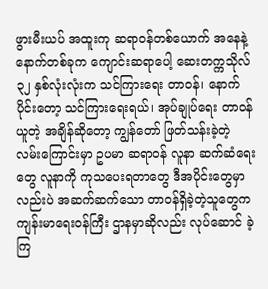ဖွားမီးယပ် အထူးကု ဆရာဝန်တစ်ယောက် အနေနဲ့ နောက်တစ်ခုက ကျောင်းဆရာပေါ့ ဆေးတက္ကသိုလ် ၃၂ နှစ်လုံးလုံးက သင်ကြားရေး တာဝန်၊ နောက်ပိုင်းတော့ သင်ကြားရေးရယ်၊ အုပ်ချုပ်ရေး တာဝန်ယူတဲ့ အချိန်ဆိုတော့ ကျွန်တော် ဖြတ်သန်းခဲ့တဲ့ လမ်းကြောင်းမှာ ဥပမာ ဆရာဝန် လူနာ ဆက်ဆံရေးတွေ လူနာကို ကုသပေးရတာတွေ ဒီအပိုင်းတွေမှာလည်းပဲ အဆက်ဆက်သော တာဝန်ရှိခဲ့တဲ့သူတွေက ကျန်းမာရေးဝန်ကြီး ဌာနမှာဆိုလည်း လုပ်ဆောင် ခဲ့ကြ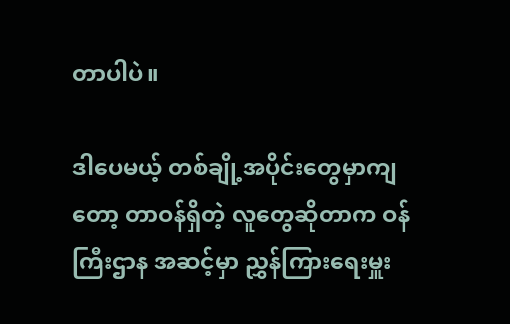တာပါပဲ။

ဒါပေမယ့် တစ်ချို့အပိုင်းတွေမှာကျတော့ တာဝန်ရှိတဲ့ လူတွေဆိုတာက ဝန်ကြီးဌာန အဆင့်မှာ ညွှန်ကြားရေးမှူး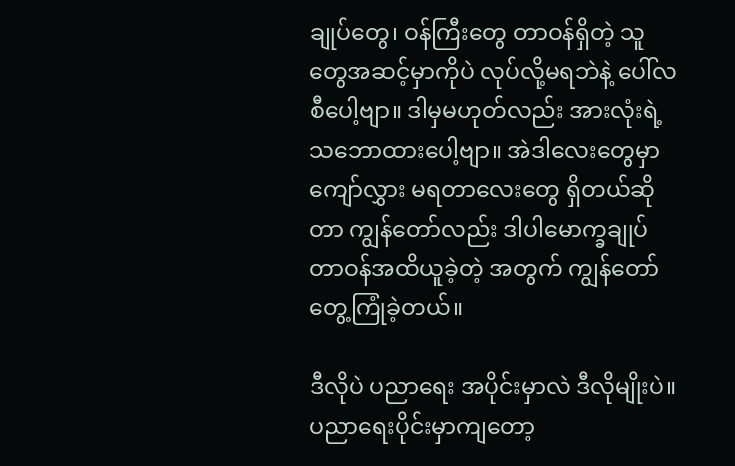ချုပ်တွေ၊ ဝန်ကြီးတွေ တာဝန်ရှိတဲ့ သူတွေအဆင့်မှာကိုပဲ လုပ်လို့မရဘဲနဲ့ ပေါ်လစီပေါ့ဗျာ။ ဒါမှမဟုတ်လည်း အားလုံးရဲ့ သဘောထားပေါ့ဗျာ။ အဲဒါလေးတွေမှာ ကျော်လွှား မရတာလေးတွေ ရှိတယ်ဆိုတာ ကျွန်တော်လည်း ဒါပါမောက္ခချုပ် တာဝန်အထိယူခဲ့တဲ့ အတွက် ကျွန်တော် တွေ့ကြုံခဲ့တယ်။

ဒီလိုပဲ ပညာရေး အပိုင်းမှာလဲ ဒီလိုမျိုးပဲ။ ပညာရေးပိုင်းမှာကျတော့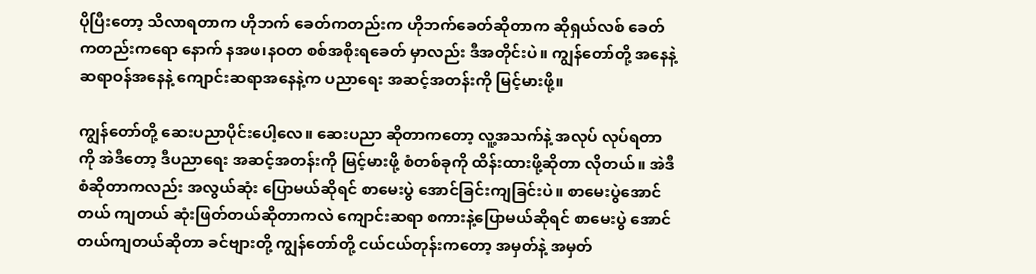ပိုပြီးတော့ သိလာရတာက ဟိုဘက် ခေတ်ကတည်းက ဟိုဘက်ခေတ်ဆိုတာက ဆိုရှယ်လစ် ခေတ်ကတည်းကရော နောက် နအဖ၊နဝတ စစ်အစိုးရခေတ် မှာလည်း ဒီအတိုင်းပဲ။ ကျွန်တော်တို့ အနေနဲ့ ဆရာဝန်အနေနဲ့ ကျောင်းဆရာအနေနဲ့က ပညာရေး အဆင့်အတန်းကို မြင့်မားဖို့။

ကျွန်တော်တို့ ဆေးပညာပိုင်းပေါ့လေ။ ဆေးပညာ ဆိုတာကတော့ လူ့အသက်နဲ့ အလုပ် လုပ်ရတာကို အဲဒီတော့ ဒီပညာရေး အဆင့်အတန်းကို မြင့်မားဖို့ စံတစ်ခုကို ထိန်းထားဖို့ဆိုတာ လိုတယ်။ အဲဒီ စံဆိုတာကလည်း အလွယ်ဆုံး ပြောမယ်ဆိုရင် စာမေးပွဲ အောင်ခြင်းကျခြင်းပဲ။ စာမေးပွဲအောင်တယ် ကျတယ် ဆုံးဖြတ်တယ်ဆိုတာကလဲ ကျောင်းဆရာ စကားနဲ့ပြောမယ်ဆိုရင် စာမေးပွဲ အောင်တယ်ကျတယ်ဆိုတာ ခင်ဗျားတို့ ကျွန်တော်တို့ ငယ်ငယ်တုန်းကတော့ အမှတ်နဲ့ အမှတ်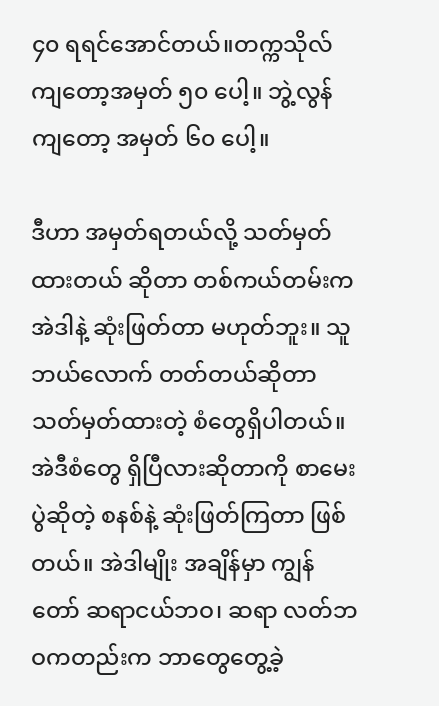၄၀ ရရင်အောင်တယ်။တက္ကသိုလ် ကျတော့အမှတ် ၅၀ ပေါ့။ ဘွဲ့လွန်ကျတော့ အမှတ် ၆၀ ပေါ့။

ဒီဟာ အမှတ်ရတယ်လို့ သတ်မှတ်ထားတယ် ဆိုတာ တစ်ကယ်တမ်းက အဲဒါနဲ့ ဆုံးဖြတ်တာ မဟုတ်ဘူး။ သူဘယ်လောက် တတ်တယ်ဆိုတာ သတ်မှတ်ထားတဲ့ စံတွေရှိပါတယ်။ အဲဒီစံတွေ ရှိပြီလားဆိုတာကို စာမေးပွဲဆိုတဲ့ စနစ်နဲ့ ဆုံးဖြတ်ကြတာ ဖြစ်တယ်။ အဲဒါမျိုး အချိန်မှာ ကျွန်တော် ဆရာငယ်ဘဝ၊ ဆရာ လတ်ဘဝကတည်းက ဘာတွေတွေ့ခဲ့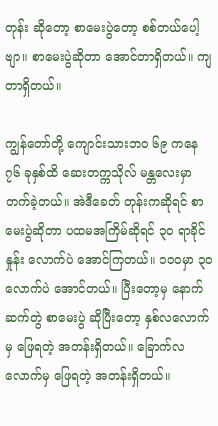တုန်း ဆိုတော့ စာမေးပွဲတော့ စစ်တယ်ပေါ့ဗျာ။ စာမေးပွဲဆိုတာ အောင်တာရှိတယ်။ ကျတာရှိတယ်။

ကျွန်တော်တို့ ကျောင်းသားဘ၀ ၆၉ ကနေ ၇၆ ခုနှစ်ထိ ဆေးတက္ကသိုလ် မန္တလေးမှာ တက်ခဲ့တယ်။ အဲဒီခေတ် တုန်းကဆိုရင် စာမေးပွဲဆိုတာ ပထမအကြိမ်ဆိုရင် ၃၀ ရာခိုင်နှုန်း လောက်ပဲ အောင်ကြတယ်။ ၁၀၀မှာ ၃၀ လောက်ပဲ အောင်တယ်။ ပြီးတော့မှ နောက်ဆက်တွဲ စာမေးပွဲ ဆိုပြီးတော့ နှစ်လလောက်မှ ဖြေရတဲ့ အတန်းရှိတယ်။ ခြောက်လလောက်မှ ဖြေရတဲ့ အတန်းရှိတယ်။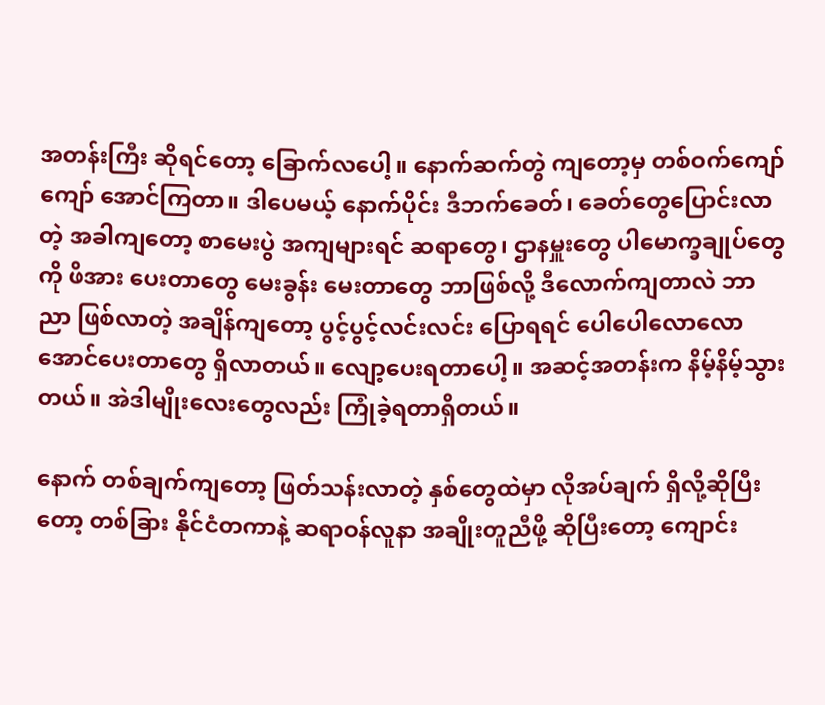အတန်းကြီး ဆိုရင်တော့ ခြောက်လပေါ့။ နောက်ဆက်တွဲ ကျတော့မှ တစ်ဝက်ကျော်ကျော် အောင်ကြတာ။ ဒါပေမယ့် နောက်ပိုင်း ဒီဘက်ခေတ်၊ ခေတ်တွေပြောင်းလာတဲ့ အခါကျတော့ စာမေးပွဲ အကျများရင် ဆရာတွေ၊ ဌာနမှူးတွေ ပါမောက္ခချုပ်တွေကို ဖိအား ပေးတာတွေ မေးခွန်း မေးတာတွေ ဘာဖြစ်လို့ ဒီလောက်ကျတာလဲ ဘာညာ ဖြစ်လာတဲ့ အချိန်ကျတော့ ပွင့်ပွင့်လင်းလင်း ပြောရရင် ပေါပေါလောလော အောင်ပေးတာတွေ ရှိလာတယ်။ လျော့ပေးရတာပေါ့။ အဆင့်အတန်းက နိမ့်နိမ့်သွားတယ်။ အဲဒါမျိုးလေးတွေလည်း ကြုံခဲ့ရတာရှိတယ်။

နောက် တစ်ချက်ကျတော့ ဖြတ်သန်းလာတဲ့ နှစ်တွေထဲမှာ လိုအပ်ချက် ရှိလို့ဆိုပြီးတော့ တစ်ခြား နိုင်ငံတကာနဲ့ ဆရာဝန်လူနာ အချိုးတူညီဖို့ ဆိုပြီးတော့ ကျောင်း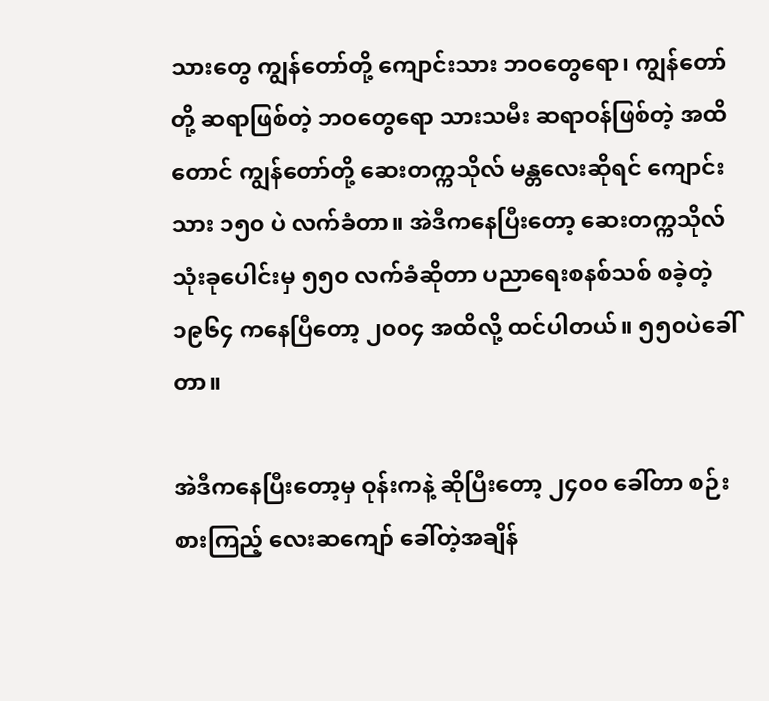သားတွေ ကျွန်တော်တို့ ကျောင်းသား ဘဝတွေရော၊ ကျွန်တော်တို့ ဆရာဖြစ်တဲ့ ဘဝတွေရော သားသမီး ဆရာဝန်ဖြစ်တဲ့ အထိတောင် ကျွန်တော်တို့ ဆေးတက္ကသိုလ် မန္တလေးဆိုရင် ကျောင်းသား ၁၅၀ ပဲ လက်ခံတာ။ အဲဒီကနေပြီးတော့ ဆေးတက္ကသိုလ် သုံးခုပေါင်းမှ ၅၅၀ လက်ခံဆိုတာ ပညာရေးစနစ်သစ် စခဲ့တဲ့ ၁၉၆၄ ကနေပြီတော့ ၂၀၀၄ အထိလို့ ထင်ပါတယ်။ ၅၅၀ပဲခေါ်တာ။

အဲဒီကနေပြီးတော့မှ ဝုန်းကနဲ့ ဆိုပြီးတော့ ၂၄၀၀ ခေါ်တာ စဉ်းစားကြည့် လေးဆကျော် ခေါ်တဲ့အချိန်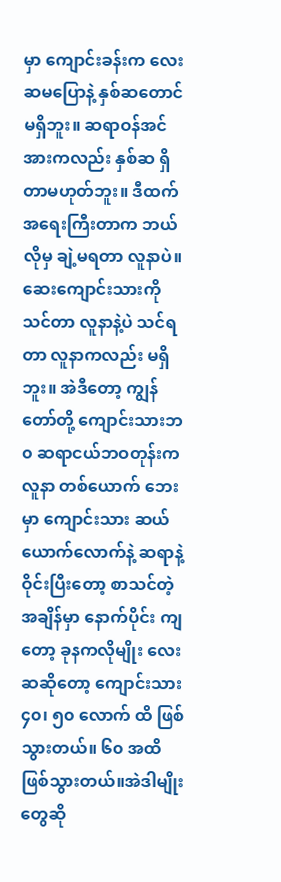မှာ ကျောင်းခန်းက လေးဆမပြောနဲ့ နှစ်ဆတောင် မရှိဘူး။ ဆရာဝန်အင်အားကလည်း နှစ်ဆ ရှိတာမဟုတ်ဘူး။ ဒီထက် အရေးကြီးတာက ဘယ်လိုမှ ချဲ့မရတာ လူနာပဲ။ ဆေးကျောင်းသားကို သင်တာ လူနာနဲ့ပဲ သင်ရတာ လူနာကလည်း မရှိဘူး။ အဲဒီတော့ ကျွန်တော်တို့ ကျောင်းသားဘ၀ ဆရာငယ်ဘဝတုန်းက လူနာ တစ်ယောက် ဘေးမှာ ကျောင်းသား ဆယ်ယောက်လောက်နဲ့ ဆရာနဲ့ဝိုင်းပြီးတော့ စာသင်တဲ့ အချိန်မှာ နောက်ပိုင်း ကျတော့ ခုနကလိုမျိုး လေးဆဆိုတော့ ကျောင်းသား ၄၀၊ ၅၀ လောက် ထိ ဖြစ်သွားတယ်။ ၆၀ အထိ ဖြစ်သွားတယ်။အဲဒါမျိုးတွေဆို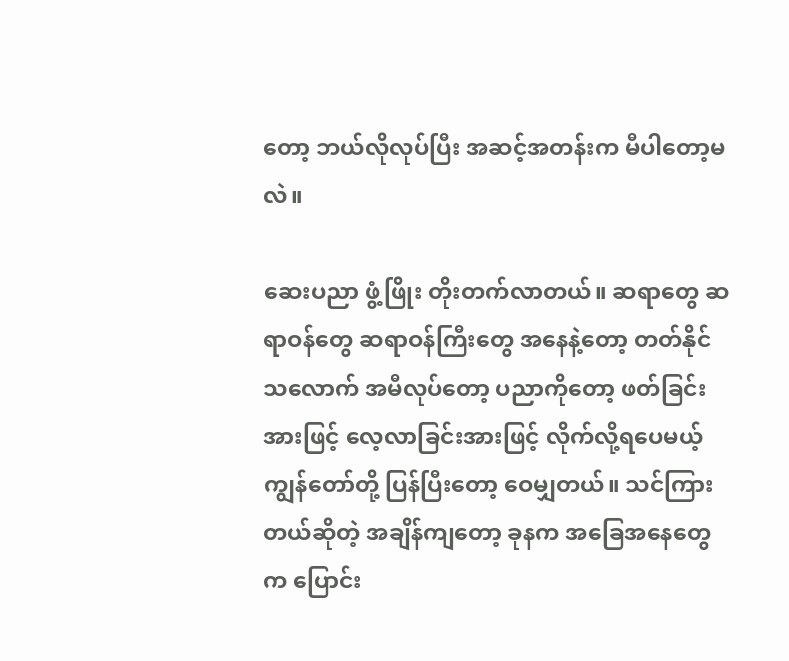တော့ ဘယ်လိုလုပ်ပြီး အဆင့်အတန်းက မီပါတော့မလဲ။

ဆေးပညာ ဖွံ့ဖြိုး တိုးတက်လာတယ်။ ဆရာတွေ ဆရာဝန်တွေ ဆရာဝန်ကြီးတွေ အနေနဲ့တော့ တတ်နိုင်သလောက် အမီလုပ်တော့ ပညာကိုတော့ ဖတ်ခြင်းအားဖြင့် လေ့လာခြင်းအားဖြင့် လိုက်လို့ရပေမယ့် ကျွန်တော်တို့ ပြန်ပြီးတော့ ဝေမျှတယ်။ သင်ကြားတယ်ဆိုတဲ့ အချိန်ကျတော့ ခုနက အခြေအနေတွေက ပြောင်း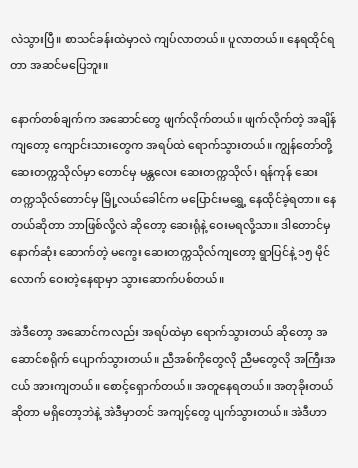လဲသွားပြီ။ စာသင်ခန်းထဲမှာလဲ ကျပ်လာတယ်။ ပူလာတယ်။ နေရထိုင်ရတာ အဆင်မပြေဘူး။

နောက်တစ်ချက်က အဆောင်တွေ ဖျက်လိုက်တယ်။ ဖျက်လိုက်တဲ့ အချိန်ကျတော့ ကျောင်းသားတွေက အရပ်ထဲ ရောက်သွားတယ်။ ကျွန်တော်တို့ ဆေးတက္ကသိုလ်မှာ တောင်မှ မန္တလေး ဆေးတက္ကသိုလ်၊ ရန်ကုန် ဆေးတက္ကသိုလ်တောင်မှ မြို့လယ်ခေါင်က မပြောင်းမရွှေ့ နေထိုင်ခဲ့ရတာ။ နေတယ်ဆိုတာ ဘာဖြစ်လို့လဲ ဆိုတော့ ဆေးရုံနဲ့ ဝေးမရလို့သာ။ ဒါတောင်မှ နောက်ဆုံး ဆောက်တဲ့ မကွေး ဆေးတက္ကသိုလ်ကျတော့ ရွာပြင်နဲ့ ၁၅ မိုင်လောက် ဝေးတဲ့နေရာမှာ သွားဆောက်ပစ်တယ်။

အဲဒီတော့ အဆောင်ကလည်း အရပ်ထဲမှာ ရောက်သွားတယ် ဆိုတော့ အဆောင်စရိုက် ပျောက်သွားတယ်။ ညီအစ်ကိုတွေလို ညီမတွေလို အကြီးအငယ် အားကျတယ်။ စောင့်ရှောက်တယ်။ အတူနေရတယ်။ အတုခိုးတယ်ဆိုတာ မရှိတော့ဘဲနဲ့ အဲဒီမှာတင် အကျင့်တွေ ပျက်သွားတယ်။ အဲဒီဟာ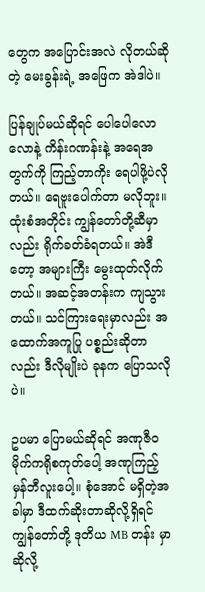တွေက အပြောင်းအလဲ လိုတယ်ဆိုတဲ့ မေးခွန်းရဲ့ အဖြေက အဲဒါပဲ။

ပြန်ချုပ်မယ်ဆိုရင် ပေါပေါလောလောနဲ့ ကိန်းဂဏန်းနဲ့ အရေအတွက်ကို ကြည့်တာကိုး ရေပါဖို့ပဲလိုတယ်။ ရေဗူးပေါက်တာ မလိုဘူး။ ထုံးစံအတိုင်း ကျွန်တော်တို့ဆီမှာလည်း ရိုက်ခတ်ခံရတယ်။ အဲဒီတော့ အများကြီး မွေးထုတ်လိုက်တယ်။ အဆင့်အတန်းက ကျသွားတယ်။ သင်ကြားရေးမှာလည်း အထောက်အကူပြု ပစ္စည်းဆိုတာလည်း ဒီလိုမျိုးပဲ ခုနက ပြောသလိုပဲ။

ဥပမာ ပြောမယ်ဆိုရင် အဏုဇီ၀ မိုက်ကရိုစကုတ်ပေါ့ အဏုကြည့် မှန်ဘီလူးပေါ့။ စုံအောင် မရှိတဲ့အခါမှာ ဒီထက်ဆိုးတာဆိုလို့ရှိရင် ကျွန်တော်တို့ ဒုတိယ MB တန်း မှာဆိုလို့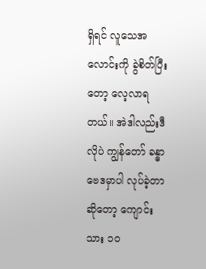ရှိရင် လူသေအလောင်းကို ခွဲစိတ်ပြီးတော့ လေ့လာရတယ်။ အဲဒါလည်းဒီလိုပဲ ကျွန်တော် ခန္ဓာဗေဒမှာပါ လုပ်ခဲ့တာဆိုတော့ ကျောင်းသား ၁၀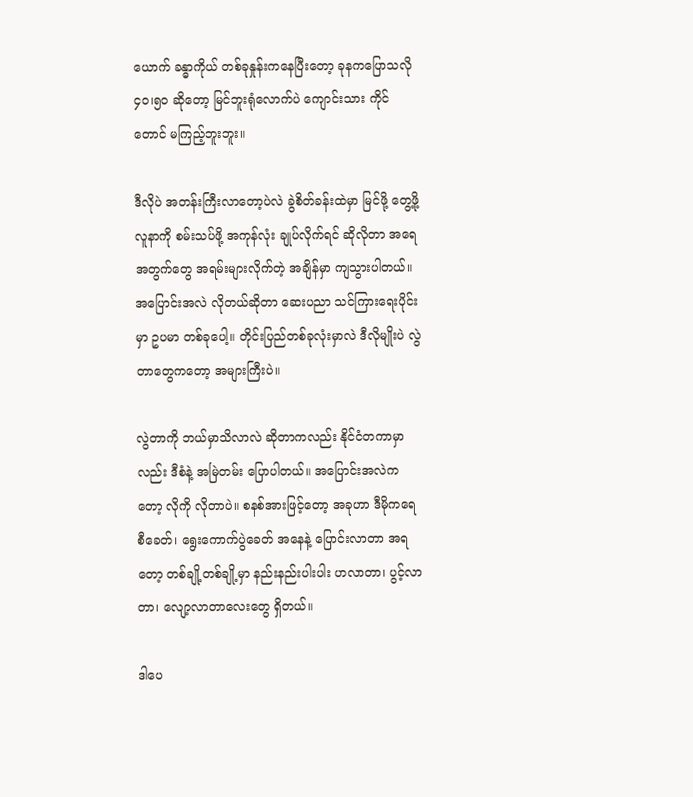ယောက် ခန္ဓာကိုယ် တစ်ခုနှုန်းကနေပြီးတော့ ခုနကပြောသလို ၄၀၊၅၀ ဆိုတော့ မြင်ဘူးရုံလောက်ပဲ ကျောင်းသား ကိုင်တောင် မကြည့်ဘူးဘူး။

ဒီလိုပဲ အတန်းကြီးလာတော့ပဲလဲ ခွဲစိတ်ခန်းထဲမှာ မြင်ဖို့ တွေ့ဖို့ လူနာကို စမ်းသပ်ဖို့ အကုန်လုံး ချုပ်လိုက်ရင် ဆိုလိုတာ အရေအတွက်တွေ အရမ်းများလိုက်တဲ့ အချိန်မှာ ကျသွားပါတယ်။ အပြောင်းအလဲ လိုတယ်ဆိုတာ ဆေးပညာ သင်ကြားရေးပိုင်းမှာ ဥပမာ တစ်ခုပေါ့။ တိုင်းပြည်တစ်ခုလုံးမှာလဲ ဒီလိုမျိုးပဲ လွဲတာတွေကတော့ အများကြီးပဲ။

လွဲတာကို ဘယ်မှာသိလာလဲ ဆိုတာကလည်း နိုင်ငံတကာမှာလည်း ဒီစံနဲ့ အမြဲတမ်း ပြောပါတယ်။ အပြောင်းအလဲကတော့ လိုကို လိုတာပဲ။ စနစ်အားဖြင့်တော့ အခုဟာ ဒီမိုကရေစီခေတ်၊ ရွေးကောက်ပွဲခေတ် အနေနဲ့ ပြောင်းလာတာ အရတော့ တစ်ချို့တစ်ချို့မှာ နည်းနည်းပါးပါး ဟလာတာ၊ ပွင့်လာတာ၊ လျော့လာတာလေးတွေ ရှိတယ်။

ဒါပေ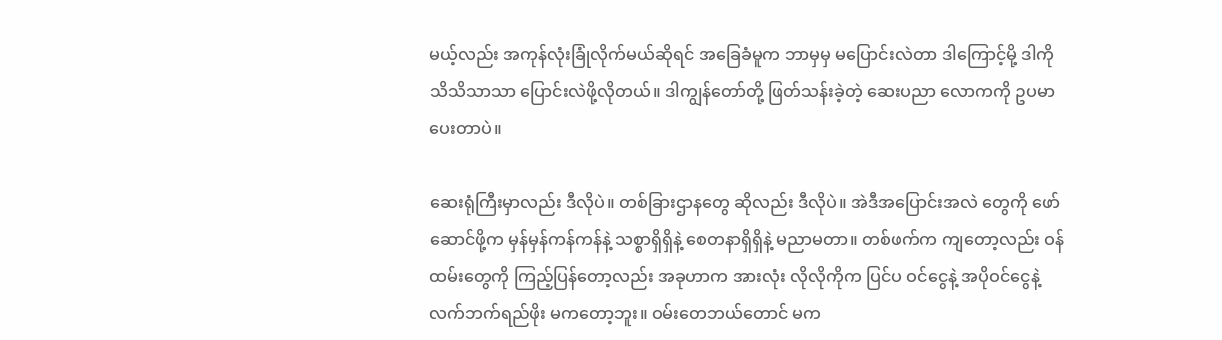မယ့်လည်း အကုန်လုံးခြုံလိုက်မယ်ဆိုရင် အခြေခံမူက ဘာမှမှ မပြောင်းလဲတာ ဒါကြောင့်မို့ ဒါကို သိသိသာသာ ပြောင်းလဲဖို့လိုတယ်။ ဒါကျွန်တော်တို့ ဖြတ်သန်းခဲ့တဲ့ ဆေးပညာ လောကကို ဥပမာ ပေးတာပဲ။

ဆေးရုံကြီးမှာလည်း ဒီလိုပဲ။ တစ်ခြားဌာနတွေ ဆိုလည်း ဒီလိုပဲ။ အဲဒီအပြောင်းအလဲ တွေကို ဖော်ဆောင်ဖို့က မှန်မှန်ကန်ကန်နဲ့ သစ္စာရှိရှိနဲ့ စေတနာရှိရှိနဲ့ မညာမတာ။ တစ်ဖက်က ကျတော့လည်း ဝန်ထမ်းတွေကို ကြည့်ပြန်တော့လည်း အခုဟာက အားလုံး လိုလိုကိုက ပြင်ပ ဝင်ငွေနဲ့ အပိုဝင်ငွေနဲ့ လက်ဘက်ရည်ဖိုး မကတော့ဘူး။ ဝမ်းတေဘယ်တောင် မက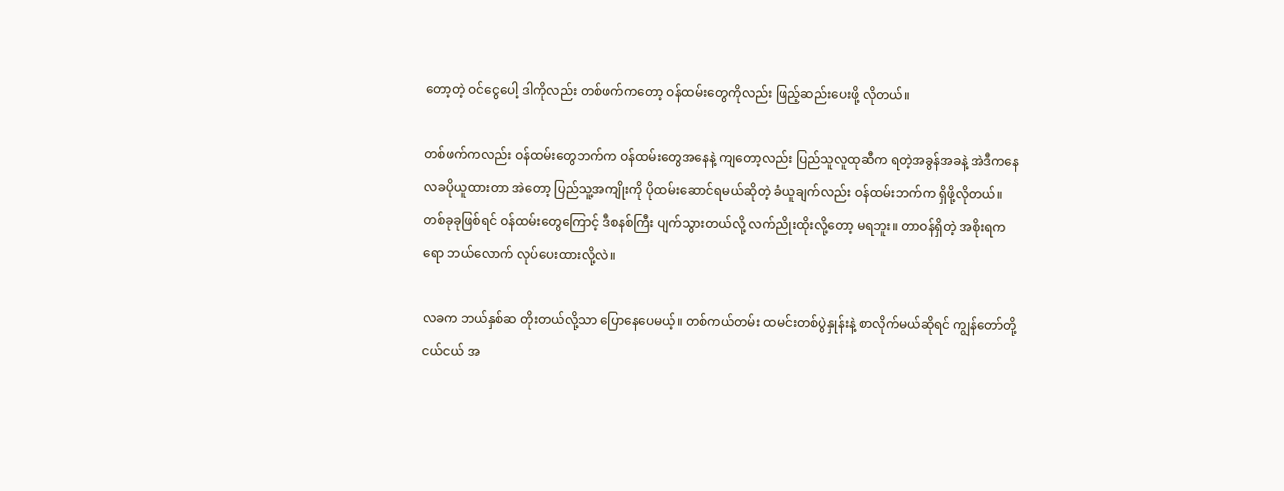တော့တဲ့ ဝင်ငွေပေါ့ ဒါကိုလည်း တစ်ဖက်ကတော့ ဝန်ထမ်းတွေကိုလည်း ဖြည့်ဆည်းပေးဖို့ လိုတယ်။

တစ်ဖက်ကလည်း ဝန်ထမ်းတွေဘက်က ဝန်ထမ်းတွေအနေနဲ့ ကျတော့လည်း ပြည်သူလူထုဆီက ရတဲ့အခွန်အခနဲ့ အဲဒီကနေ လခပိုယူထားတာ အဲတော့ ပြည်သူ့အကျိုးကို ပိုထမ်းဆောင်ရမယ်ဆိုတဲ့ ခံယူချက်လည်း ဝန်ထမ်းဘက်က ရှိဖို့လိုတယ်။ တစ်ခုခုဖြစ်ရင် ဝန်ထမ်းတွေကြောင့် ဒီစနစ်ကြီး ပျက်သွားတယ်လို့ လက်ညိုးထိုးလို့တော့ မရဘူး။ တာဝန်ရှိတဲ့ အစိုးရကရော ဘယ်လောက် လုပ်ပေးထားလို့လဲ။

လခက ဘယ်နှစ်ဆ တိုးတယ်လို့သာ ပြောနေပေမယ့်။ တစ်ကယ်တမ်း ထမင်းတစ်ပွဲနှုန်းနဲ့ စာလိုက်မယ်ဆိုရင် ကျွန်တော်တို့ ငယ်ငယ် အ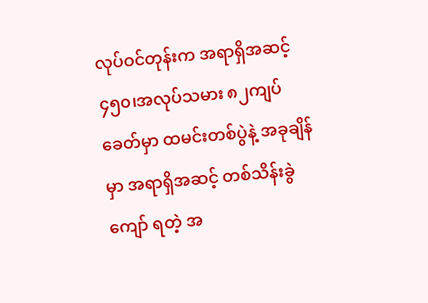လုပ်ဝင်တုန်းက အရာရှိအဆင့် ၄၅၀၊အလုပ်သမား ၈၂ကျပ် ခေတ်မှာ ထမင်းတစ်ပွဲနဲ့ အခုချိန်မှာ အရာရှိအဆင့် တစ်သိန်းခွဲကျော် ရတဲ့ အ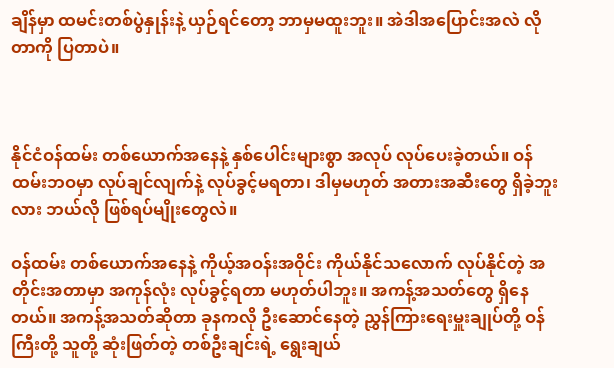ချိန်မှာ ထမင်းတစ်ပွဲနှုန်းနဲ့ ယှဉ်ရင်တော့ ဘာမှမထူးဘူး။ အဲဒါအပြောင်းအလဲ လိုတာကို ပြတာပဲ။



နိုင်ငံဝန်ထမ်း တစ်ယောက်အနေနဲ့ နှစ်ပေါင်းများစွာ အလုပ် လုပ်ပေးခဲ့တယ်။ ဝန်ထမ်းဘဝမှာ လုပ်ချင်လျက်နဲ့ လုပ်ခွင့်မရတာ၊ ဒါမှမဟုတ် အတားအဆီးတွေ ရှိခဲ့ဘူးလား ဘယ်လို ဖြစ်ရပ်မျိုးတွေလဲ။

ဝန်ထမ်း တစ်ယောက်အနေနဲ့ ကိုယ့်အဝန်းအဝိုင်း ကိုယ်နိုင်သလောက် လုပ်နိုင်တဲ့ အတိုင်းအတာမှာ အကုန်လုံး လုပ်ခွင့်ရတာ မဟုတ်ပါဘူး။ အကန့်အသတ်တွေ ရှိနေတယ်။ အကန့်အသတ်ဆိုတာ ခုနကလို ဦးဆောင်နေတဲ့ ညွှန်ကြားရေးမှူးချုပ်တို့ ဝန်ကြီးတို့ သူတို့ ဆုံးဖြတ်တဲ့ တစ်ဦးချင်းရဲ့ ရွေးချယ်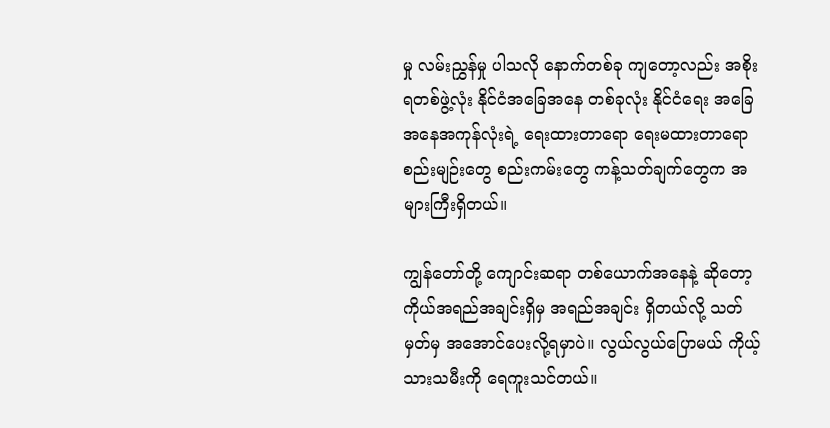မှု လမ်းညွှန်မှု ပါသလို နောက်တစ်ခု ကျတော့လည်း အစိုးရတစ်ဖွဲ့လုံး နိုင်ငံအခြေအနေ တစ်ခုလုံး နိုင်ငံရေး အခြေအနေအကုန်လုံးရဲ့ ရေးထားတာရော ရေးမထားတာရော စည်းမျဉ်းတွေ စည်းကမ်းတွေ ကန့်သတ်ချက်တွေက အများကြီးရှိတယ်။

ကျွန်တော်တို့ ကျောင်းဆရာ တစ်ယောက်အနေနဲ့ ဆိုတော့ ကိုယ်အရည်အချင်းရှိမှ အရည်အချင်း ရှိတယ်လို့ သတ်မှတ်မှ အအောင်ပေးလို့ရမှာပဲ။ လွယ်လွယ်ပြောမယ် ကိုယ့်သားသမီးကို ရေကူးသင်တယ်။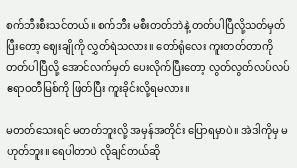စက်ဘီးစီးသင်တယ်။ စက်ဘီး မစီးတတ်ဘဲနဲ့ တတ်ပါပြီလို့သတ်မှတ်ပြီးတော့ ဈေးချိုကို လွှတ်ရဲသလား။ တော်ရုံလေး ကူးတတ်တာကို တတ်ပါပြီလို့ အောင်လက်မှတ် ပေးလိုက်ပြီးတော့ လွတ်လွတ်လပ်လပ် ဧရာဝတီမြစ်ကို ဖြတ်ပြီး ကူးခိုင်းလို့ရမလား။

မတတ်သေးရင် မတတ်ဘူးလို့ အမှန်အတိုင်း ပြောရမှာပဲ။ အဲဒါကိုမှ မဟုတ်ဘူး။ ရေပါတာပဲ လိုချင်တယ်ဆို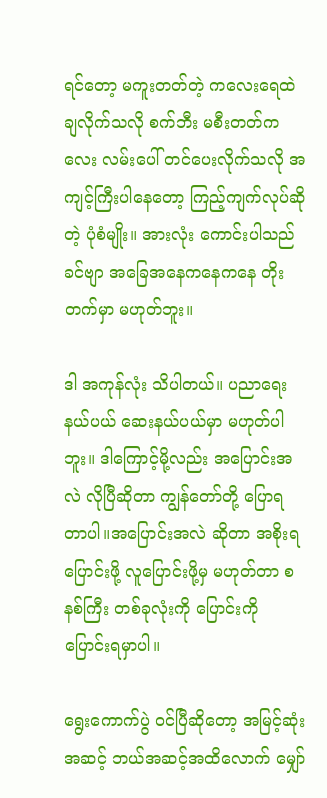ရင်တော့ မကူးတတ်တဲ့ ကလေးရေထဲ ချလိုက်သလို စက်ဘီး မစီးတတ်ကလေး လမ်းပေါ် တင်ပေးလိုက်သလို အကျင့်ကြီးပါနေတော့ ကြည့်ကျက်လုပ်ဆိုတဲ့ ပုံစံမျိုး။ အားလုံး ကောင်းပါသည် ခင်ဗျာ အခြေအနေကနေကနေ တိုးတက်မှာ မဟုတ်ဘူး။

ဒါ အကုန်လုံး သိပါတယ်။ ပညာရေး နယ်ပယ် ဆေးနယ်ပယ်မှာ မဟုတ်ပါဘူး။ ဒါကြောင့်မို့လည်း အပြောင်းအလဲ လိုပြီဆိုတာ ကျွန်တော်တို့ ပြောရတာပါ။အပြောင်းအလဲ ဆိုတာ အစိုးရ ပြောင်းဖို့ လူပြောင်းဖို့မှ မဟုတ်တာ စနစ်ကြီး တစ်ခုလုံးကို ပြောင်းကို ပြောင်းရမှာပါ။

ရွေးကောက်ပွဲ ဝင်ပြီဆိုတော့ အမြင့်ဆုံးအဆင့် ဘယ်အဆင့်အထိလောက် မျှော်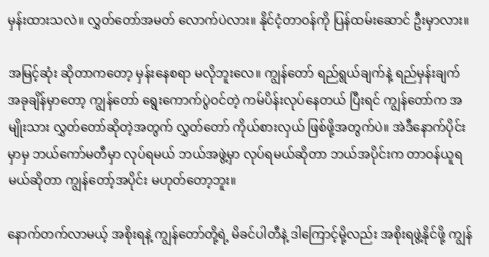မှန်းထားသလဲ။ လွှတ်တော်အမတ် လောက်ပဲလား။ နိုင်ငံ့တာဝန်ကို ပြန်ထမ်းဆောင် ဦးမှာလား။

အမြင့်ဆုံး ဆိုတာကတော့ မှန်းနေစရာ မလိုဘူးလေ။ ကျွန်တော် ရည်ရွယ်ချက်နဲ့ ရည်မှန်းချက် အခုချိန်မှာတော့ ကျွန်တော် ရွေးကောက်ပွဲဝင်တဲ့ ကမ်ပိန်းလုပ်နေတယ် ပြီးရင် ကျွန်တော်က အမျိုးသား လွှတ်တော်ဆိုတဲ့အတွက် လွှတ်တော် ကိုယ်စားလှယ် ဖြစ်ဖို့အတွက်ပဲ။ အဲဒီနောက်ပိုင်းမှာမှ ဘယ်ကော်မတီမှာ လုပ်ရမယ် ဘယ်အဖွဲ့မှာ လုပ်ရမယ်ဆိုတာ ဘယ်အပိုင်းက တာဝန်ယူရမယ်ဆိုတာ ကျွန်တော့်အပိုင်း မဟုတ်တော့ဘူး။

နောက်တက်လာမယ့် အစိုးရနဲ့ ကျွန်တော်တို့ရဲ့ မိခင်ပါတီနဲ့ ဒါကြောင့်မို့လည်း အစိုးရဖွဲ့နိုင်ဖို့ ကျွန်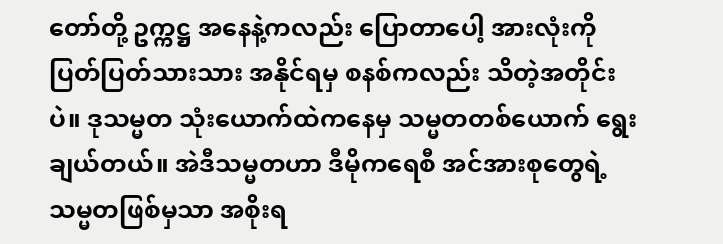တော်တို့ ဥက္ကဋ္ဌ အနေနဲ့ကလည်း ပြောတာပေါ့ အားလုံးကို ပြတ်ပြတ်သားသား အနိုင်ရမှ စနစ်ကလည်း သိတဲ့အတိုင်းပဲ။ ဒုသမ္မတ သုံးယောက်ထဲကနေမှ သမ္မတတစ်ယောက် ရွေးချယ်တယ်။ အဲဒီသမ္မတဟာ ဒီမိုကရေစီ အင်အားစုတွေရဲ့ သမ္မတဖြစ်မှသာ အစိုးရ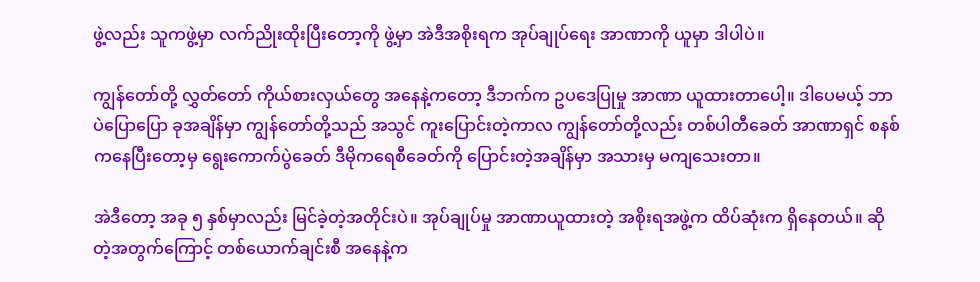ဖွဲ့လည်း သူကဖွဲ့မှာ လက်ညိုးထိုးပြီးတော့ကို ဖွဲ့မှာ အဲဒီအစိုးရက အုပ်ချုပ်ရေး အာဏာကို ယူမှာ ဒါပါပဲ။

ကျွန်တော်တို့ လွှတ်တော် ကိုယ်စားလှယ်တွေ အနေနဲ့ကတော့ ဒီဘက်က ဥပဒေပြုမှု အာဏာ ယူထားတာပေါ့။ ဒါပေမယ့် ဘာပဲပြောပြော ခုအချိန်မှာ ကျွန်တော်တို့သည် အသွင် ကူးပြောင်းတဲ့ကာလ ကျွန်တော်တို့လည်း တစ်ပါတီခေတ် အာဏာရှင် စနစ်ကနေပြီးတော့မှ ရွေးကောက်ပွဲခေတ် ဒီမိုကရေစီခေတ်ကို ပြောင်းတဲ့အချိန်မှာ အသားမှ မကျသေးတာ။

အဲဒီတော့ အခု ၅ နှစ်မှာလည်း မြင်ခဲ့တဲ့အတိုင်းပဲ။ အုပ်ချုပ်မှု အာဏာယူထားတဲ့ အစိုးရအဖွဲ့က ထိပ်ဆုံးက ရှိနေတယ်။ ဆိုတဲ့အတွက်ကြောင့် တစ်ယောက်ချင်းစီ အနေနဲ့က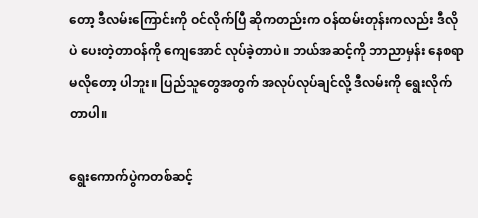တော့ ဒီလမ်းကြောင်းကို ဝင်လိုက်ပြီ ဆိုကတည်းက ဝန်ထမ်းတုန်းကလည်း ဒီလိုပဲ ပေးတဲ့တာဝန်ကို ကျေအောင် လုပ်ခဲ့တာပဲ။ ဘယ်အဆင့်ကို ဘာညာမှန်း နေစရာမလိုတော့ ပါဘူး။ ပြည်သူတွေအတွက် အလုပ်လုပ်ချင်လို့ ဒီလမ်းကို ရွေးလိုက်တာပါ။

ရွေးကောက်ပွဲကတစ်ဆင့်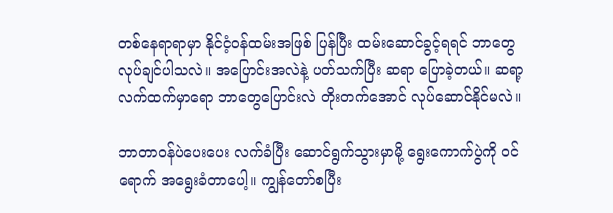တစ်နေရာရာမှာ နိုင်ငံ့ဝန်ထမ်းအဖြစ် ပြန်ပြီး ထမ်းဆောင်ခွင့်ရရင် ဘာတွေ လုပ်ချင်ပါသလဲ။ အပြောင်းအလဲနဲ့ ပတ်သက်ပြီး ဆရာ ပြောခဲ့တယ်။ ဆရာ့ လက်ထက်မှာရော ဘာတွေပြောင်းလဲ တိုးတက်အောင် လုပ်ဆောင်နိုင်မလဲ။

ဘာတာဝန်ပဲပေးပေး လက်ခံပြီး ဆောင်ရွက်သွားမှာမို့ ရွေးကောက်ပွဲကို ဝင်ရောက် အရွေးခံတာပေါ့။ ကျွန်တော်စပြီး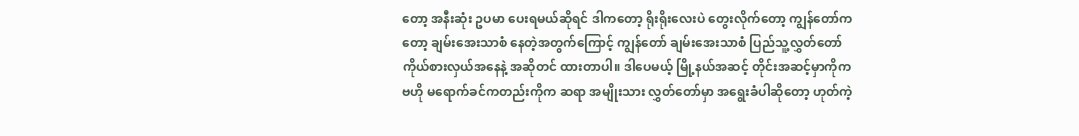တော့ အနီးဆုံး ဥပမာ ပေးရမယ်ဆိုရင် ဒါကတော့ ရိုးရိုးလေးပဲ တွေးလိုက်တော့ ကျွန်တော်ကတော့ ချမ်းအေးသာစံ နေတဲ့အတွက်ကြောင့် ကျွန်တော် ချမ်းအေးသာစံ ပြည်သူ့လွှတ်တော် ကိုယ်စားလှယ်အနေနဲ့ အဆိုတင် ထားတာပါ။ ဒါပေမယ့် မြို့နယ်အဆင့် တိုင်းအဆင့်မှာကိုက ဗဟို မရောက်ခင်ကတည်းကိုက ဆရာ အမျိုးသား လွှတ်တော်မှာ အရွေးခံပါဆိုတော့ ဟုတ်ကဲ့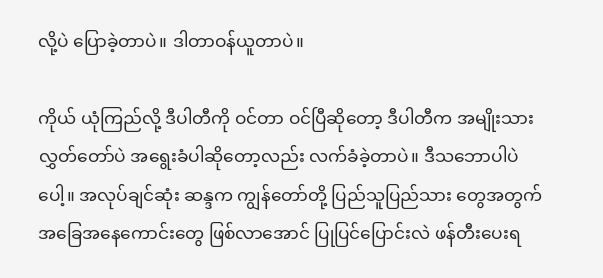လို့ပဲ ပြောခဲ့တာပဲ။ ဒါတာဝန်ယူတာပဲ။

ကိုယ် ယုံကြည်လို့ ဒီပါတီကို ဝင်တာ ဝင်ပြီဆိုတော့ ဒီပါတီက အမျိုးသားလွှတ်တော်ပဲ အရွေးခံပါဆိုတော့လည်း လက်ခံခဲ့တာပဲ။ ဒီသဘောပါပဲပေါ့။ အလုပ်ချင်ဆုံး ဆန္ဒက ကျွန်တော်တို့ ပြည်သူပြည်သား တွေအတွက် အခြေအနေကောင်းတွေ ဖြစ်လာအောင် ပြုပြင်ပြောင်းလဲ ဖန်တီးပေးရ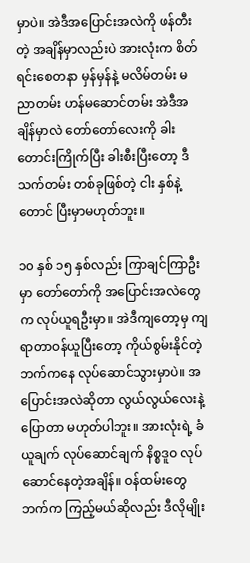မှာပဲ။ အဲဒီအပြောင်းအလဲကို ဖန်တီးတဲ့ အချိန်မှာလည်းပဲ အားလုံးက စိတ်ရင်းစေတနာ မှန်မှန်နဲ့ မလိမ်တမ်း မညာတမ်း ဟန်မဆောင်တမ်း အဲဒီအချိန်မှာလဲ တော်တော်လေးကို ခါးတောင်းကြိုက်ပြီး ခါးစီးပြီးတော့ ဒီသက်တမ်း တစ်ခုဖြစ်တဲ့ ငါး နှစ်နဲ့တောင် ပြီးမှာမဟုတ်ဘူး။

၁၀ နှစ် ၁၅ နှစ်လည်း ကြာချင်ကြာဦးမှာ တော်တော်ကို အပြောင်းအလဲတွေက လုပ်ယူရဦးမှာ။ အဲဒီကျတော့မှ ကျရာတာဝန်ယူပြီးတော့ ကိုယ်စွမ်းနိုင်တဲ့ ဘက်ကနေ လုပ်ဆောင်သွားမှာပဲ။ အပြောင်းအလဲဆိုတာ လွယ်လွယ်လေးနဲ့ ပြောတာ မဟုတ်ပါဘူး။ အားလုံးရဲ့ ခံယူချက် လုပ်ဆောင်ချက် နိစ္စဒူဝ လုပ်ဆောင်နေတဲ့အချိန်။ ဝန်ထမ်းတွေဘက်က ကြည့်မယ်ဆိုလည်း ဒီလိုမျိုး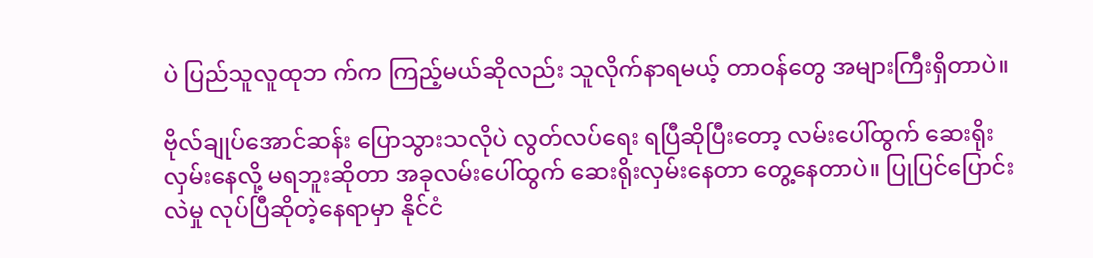ပဲ ပြည်သူလူထုဘ က်က ကြည့်မယ်ဆိုလည်း သူလိုက်နာရမယ့် တာဝန်တွေ အများကြီးရှိတာပဲ။

ဗိုလ်ချုပ်အောင်ဆန်း ပြောသွားသလိုပဲ လွတ်လပ်ရေး ရပြီဆိုပြီးတော့ လမ်းပေါ်ထွက် ဆေးရိုးလှမ်းနေလို့ မရဘူးဆိုတာ အခုလမ်းပေါ်ထွက် ဆေးရိုးလှမ်းနေတာ တွေ့နေတာပဲ။ ပြုပြင်ပြောင်းလဲမှု လုပ်ပြီဆိုတဲ့နေရာမှာ နိုင်ငံ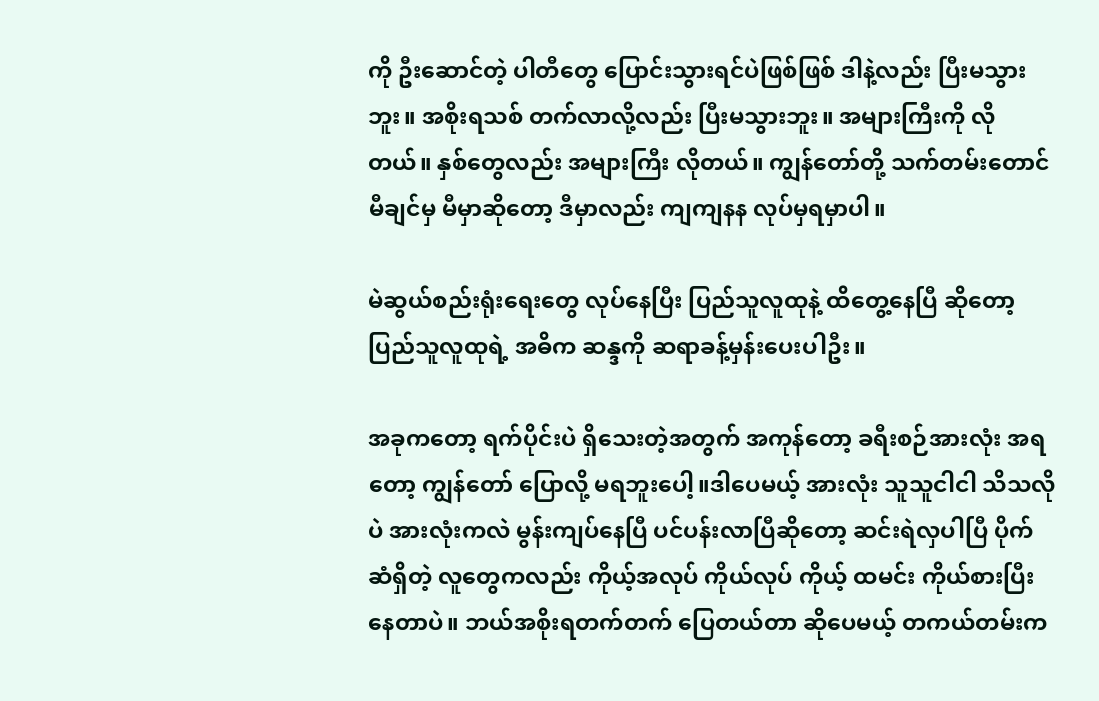ကို ဦးဆောင်တဲ့ ပါတီတွေ ပြောင်းသွားရင်ပဲဖြစ်ဖြစ် ဒါနဲ့လည်း ပြီးမသွားဘူး။ အစိုးရသစ် တက်လာလို့လည်း ပြီးမသွားဘူး။ အများကြီးကို လိုတယ်။ နှစ်တွေလည်း အများကြီး လိုတယ်။ ကျွန်တော်တို့ သက်တမ်းတောင် မီချင်မှ မီမှာဆိုတော့ ဒီမှာလည်း ကျကျနန လုပ်မှရမှာပါ။

မဲဆွယ်စည်းရုံးရေးတွေ လုပ်နေပြီး ပြည်သူလူထုနဲ့ ထိတွေ့နေပြီ ဆိုတော့ ပြည်သူလူထုရဲ့ အဓိက ဆန္ဒကို ဆရာခန့်မှန်းပေးပါဦး။

အခုကတော့ ရက်ပိုင်းပဲ ရှိသေးတဲ့အတွက် အကုန်တော့ ခရီးစဉ်အားလုံး အရတော့ ကျွန်တော် ပြောလို့ မရဘူးပေါ့။ဒါပေမယ့် အားလုံး သူသူငါငါ သိသလိုပဲ အားလုံးကလဲ မွန်းကျပ်နေပြီ ပင်ပန်းလာပြီဆိုတော့ ဆင်းရဲလှပါပြီ ပိုက်ဆံရှိတဲ့ လူတွေကလည်း ကိုယ့်အလုပ် ကိုယ်လုပ် ကိုယ့် ထမင်း ကိုယ်စားပြီးနေတာပဲ။ ဘယ်အစိုးရတက်တက် ပြေတယ်တာ ဆိုပေမယ့် တကယ်တမ်းက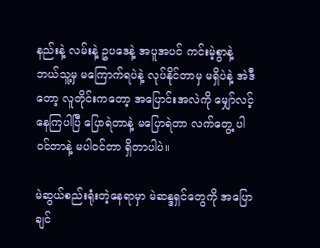နည်းနဲ့ လမ်းနဲ့ ဥပဒေနဲ့ အပူအပင် ကင်းမဲ့စွာနဲ့ ဘယ်သူ့မှ မကြောက်ရပဲနဲ့ လုပ်နိုင်တာမှ မရှိပဲနဲ့ အဲဒီတော့ လူတိုင်းကတော့ အပြောင်းအလဲကို မျှော်လင့်နေကြပါပြီ ပြောရဲတာနဲ့ မပြောရဲတာ လက်တွေ့ ပါဝင်တာနဲ့ မပါဝင်တာ ရှိတာပါပဲ။

မဲဆွယ်စည်းရုံးတဲ့နေရာမှာ မဲဆန္ဒရှင်တွေကို အပြောချင်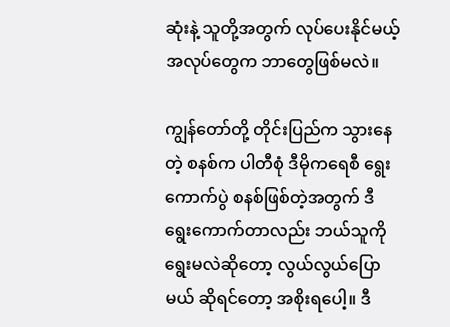ဆုံးနဲ့ သူတို့အတွက် လုပ်ပေးနိုင်မယ့် အလုပ်တွေက ဘာတွေဖြစ်မလဲ။

ကျွန်တော်တို့ တိုင်းပြည်က သွားနေတဲ့ စနစ်က ပါတီစုံ ဒီမိုကရေစီ ရွေးကောက်ပွဲ စနစ်ဖြစ်တဲ့အတွက် ဒီရွေးကောက်တာလည်း ဘယ်သူကို ရွေးမလဲဆိုတော့ လွယ်လွယ်ပြောမယ် ဆိုရင်တော့ အစိုးရပေါ့။ ဒီ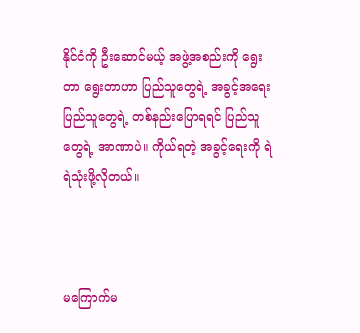နိုင်ငံကို ဦးဆောင်မယ့် အဖွဲ့အစည်းကို ရွေးတာ ရွေးတာဟာ ပြည်သူတွေရဲ့ အခွင့်အရေး ပြည်သူတွေရဲ့ တစ်နည်းပြောရရင် ပြည်သူတွေရဲ့ အာဏာပဲ။ ကိုယ်ရတဲ့ အခွင့်ရေးကို ရဲရဲသုံးဖို့လိုတယ်။



မကြောက်မ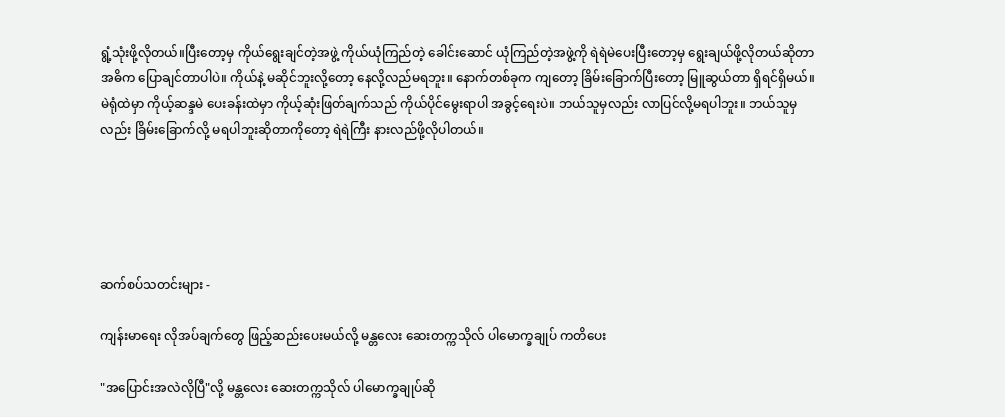ရွံ့သုံးဖို့လိုတယ်။ပြီးတော့မှ ကိုယ်ရွေးချင်တဲ့အဖွဲ့ ကိုယ်ယုံကြည်တဲ့ ခေါင်းဆောင် ယုံကြည်တဲ့အဖွဲ့ကို ရဲရဲမဲပေးပြီးတော့မှ ရွေးချယ်ဖို့လိုတယ်ဆိုတာ အဓိက ပြောချင်တာပါပဲ။ ကိုယ်နဲ့ မဆိုင်ဘူးလို့တော့ နေလို့လည်မရဘူး။ နောက်တစ်ခုက ကျတော့ ခြိမ်းခြောက်ပြီးတော့ မြူဆွယ်တာ ရှိရင်ရှိမယ်။ မဲရုံထဲမှာ ကိုယ့်ဆန္ဒမဲ ပေးခန်းထဲမှာ ကိုယ့်ဆုံးဖြတ်ချက်သည် ကိုယ်ပိုင်မွေးရာပါ အခွင့်ရေးပဲ။ ဘယ်သူမှလည်း လာပြင်လို့မရပါဘူး။ ဘယ်သူမှလည်း ခြိမ်းခြောက်လို့ မရပါဘူးဆိုတာကိုတော့ ရဲရဲကြီး နားလည်ဖို့လိုပါတယ်။





ဆက်စပ်သတင်းများ -

ကျန်းမာရေး လိုအပ်ချက်တွေ ဖြည့်ဆည်းပေးမယ်လို့ မန္တလေး ဆေးတက္ကသိုလ် ပါမောက္ခချုပ် ကတိပေး

"အပြောင်းအလဲလိုပြီ"လို့ မန္တလေး ဆေးတက္ကသိုလ် ပါမောက္ခချုပ်ဆို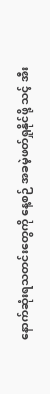နောက်ဆုံးရသတင်းတွေကို နေ့စဉ် အခမဲ့ဖတ်ရှုနိုင်ဖို့ သင့် အီး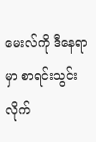မေးလ်ကို ဒီနေရာမှာ စာရင်းသွင်းလိုက်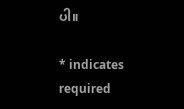ပါ။

* indicates required